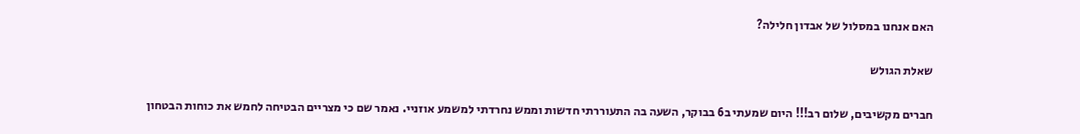האם אנחנו במסלול של אבדון חלילה?

שאלת הגולש

חברים מקשיבים, שלום רב!!! היום שמעתי ב6 בבוקר, השעה בה התעוררתי חדשות וממש נחרדתי למשמע אוזניי. נאמר שם כי מצריים הבטיחה לחמש את כוחות הבטחון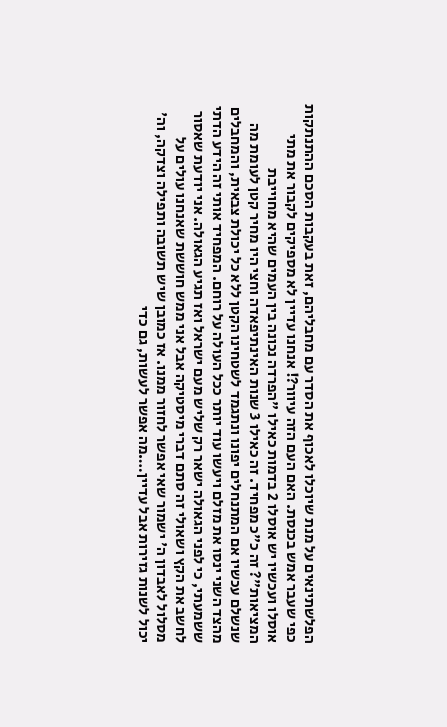הפלשתינאים על מנת שיוכלו לאכוף את הסדר עם מחבליהם, זאת בעקבות הסכם ההתנתקות כפי שעבר אמש בכנסת. האם העם הזה עיוור?! אנחנו עדיין לא מספיקים לקבור את מתי אוסלו ועכשיו יש אוסלו 2 בדמות כאילו "הפרדה נכונה בין העמים שהיא מחוייבת המציאות"? זה כ"כ מפחיד. זה כאילו 3 שנות האינתיפאדה וחצי היו מחיר קטן לעומת מה שנשלם עכשיו אם המתנחלים יפונו ונתגמד לשטחינו הקטן ללא כל יכולת צבאית, והמחבלים מהצד השני ינסו את מזלם ויעשו עוד יותר ככל העולה על רוחם. המפחיד אותי זה הידע הדתי ששמעתי, כי לפני הגאולה ישאר רק שליש מעם ישראל ואז תגיע הגאולה. אני יודעת שאסור לחשב את הקץ ושאולי זה סתם דברי מיסטיקה אבל אני ממש חוששת שאנחנו עולים על מסלול לאבדון ה' ישמור שאי אפשר לחזור ממנו. אז כמובן שיש תשובה ותפילה וצדקה, וה' יכול לשנות גזירות אבל עדיין….מה אפשר לעשות, גם כדי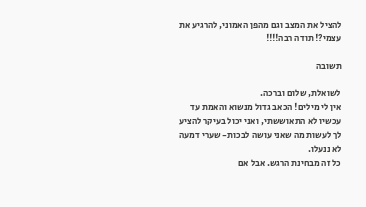להציל את המצב וגם מהפן האמוני, להרגיע את עצמי?! תודה רבה!!!!

תשובה

לשואלת, שלום וברכה.
אין לי מילים! הכאב גדול מנשוא והאמת עד עכשיו לא התאוששתי, ואני יכול בעיקר להציע לך לעשות מה שאני עושה לבכות- שערי דמעה לא ננעלו.
כל זה מבחינת הרגש. אבל אם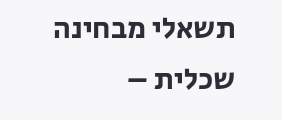תשאלי מבחינה שכלית –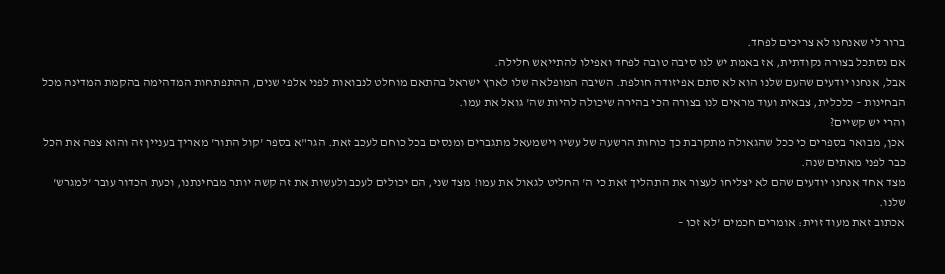ברור לי שאנחנו לא צריכים לפחד.
אם נסתכל בצורה נקודתית, אז באמת יש לנו סיבה טובה לפחד ואפילו להתייאש חלילה.
אבל, אנחנו יודעים שהעם שלנו הוא לא סתם אפיזודה חולפת. השיבה המופלאה שלו לארץ ישראל בהתאם מוחלט לנבואות לפני אלפי שנים, ההתפתחות המדהימה בהקמת המדינה מכל הבחינות – כלכלית, צבאית ועוד מראים לנו בצורה הכי בהירה שיכולה להיות שה' גואל את עמו.
והרי יש קשיים?
אכן, מבואר בספרים כי ככל שהגאולה מתקרבת כך כוחות הרשעה של עשיו וישמעאל מתגברים ומנסים בכל כוחם לעכב זאת. הגר"א בספר 'קול התור' מאריך בעניין זה והוא צפה את הכל כבר לפני מאתים שנה.
מצד אחד אנחנו יודעים שהם לא יצליחו לעצור את התהליך זאת כי ה' החליט לגאול את עמו! מצד שני, הם יכולים לעכב ולעשות את זה קשה יותר מבחינתנו, וכעת הכדור עובר 'למגרש' שלנו.
אכתוב זאת מעוד זוית: אומרים חכמים 'לא זכו –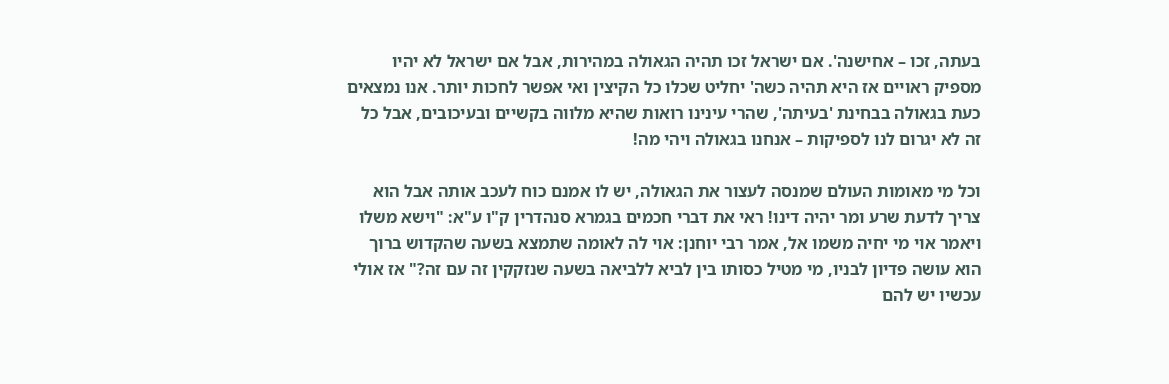בעתה, זכו – אחישנה'. אם ישראל זכו תהיה הגאולה במהירות, אבל אם ישראל לא יהיו מספיק ראויים אז היא תהיה כשה' יחליט שכלו כל הקיצין ואי אפשר לחכות יותר. אנו נמצאים כעת בגאולה בבחינת 'בעיתה', שהרי עינינו רואות שהיא מלווה בקשיים ובעיכובים, אבל כל זה לא יגרום לנו לספיקות – אנחנו בגאולה ויהי מה!

וכל מי מאומות העולם שמנסה לעצור את הגאולה, יש לו אמנם כוח לעכב אותה אבל הוא צריך לדעת שרע ומר יהיה דינו! ראי את דברי חכמים בגמרא סנהדרין ק"ו ע"א: "וישא משלו ויאמר אוי מי יחיה משמו אל, אמר רבי יוחנן: אוי לה לאומה שתמצא בשעה שהקדוש ברוך הוא עושה פדיון לבניו, מי מטיל כסותו בין לביא ללביאה בשעה שנזקקין זה עם זה?" אז אולי עכשיו יש להם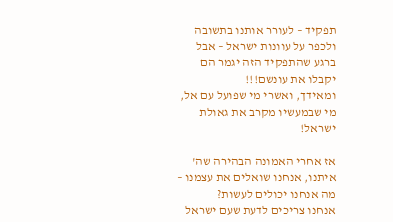תפקיד – לעורר אותנו בתשובה ולכפר על עוונות ישראל – אבל ברגע שהתפקיד הזה יגמר הם יקבלו את עונשם!!!
ומאידך, ואשרי מי שפועל עם אל, מי שבמעשיו מקרב את גאולת ישראל!

אז אחרי האמונה הבהירה שה' איתנו, אנחנו שואלים את עצמנו – מה אנחנו יכולים לעשות?
אנחנו צריכים לדעת שעם ישראל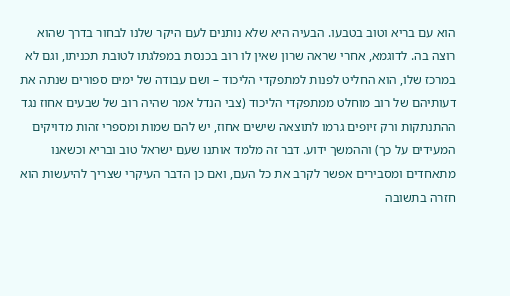הוא עם בריא וטוב בטבעו. הבעיה היא שלא נותנים לעם היקר שלנו לבחור בדרך שהוא רוצה בה. לדוגמא, אחרי שראה שרון שאין לו רוב בכנסת במפלגתו לטובת תכניתו, וגם לא במרכז שלו, הוא החליט לפנות למתפקדי הליכוד – ושם עבודה של ימים ספורים שנתה את דעותיהם של רוב מוחלט ממתפקדי הליכוד (צבי הנדל אמר שהיה רוב של שבעים אחוז נגד ההתנתקות ורק זיופים גרמו לתוצאה שישים אחוז, יש להם שמות ומספרי זהות מדויקים המעידים על כך) וההמשך ידוע. דבר זה מלמד אותנו שעם ישראל טוב ובריא וכשאנו מתאחדים ומסבירים אפשר לקרב את כל העם, ואם כן הדבר העיקרי שצריך להיעשות הוא חזרה בתשובה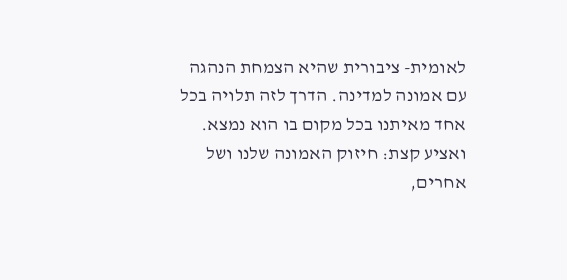לאומית- ציבורית שהיא הצמחת הנהגה עם אמונה למדינה. הדרך לזה תלויה בכל אחד מאיתנו בכל מקום בו הוא נמצא. ואציע קצת: חיזוק האמונה שלנו ושל אחרים,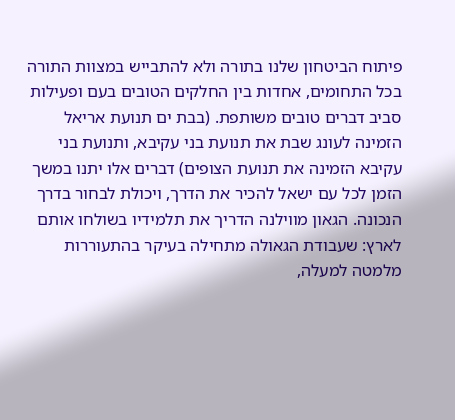פיתוח הביטחון שלנו בתורה ולא להתבייש במצוות התורה בכל התחומים, אחדות בין החלקים הטובים בעם ופעילות סביב דברים טובים משותפת. (בבת ים תנועת אריאל הזמינה לעונג שבת את תנועת בני עקיבא, ותנועת בני עקיבא הזמינה את תנועת הצופים) דברים אלו יתנו במשך הזמן לכל עם ישאל להכיר את הדרך, ויכולת לבחור בדרך הנכונה. הגאון מווילנה הדריך את תלמידיו בשולחו אותם לארץ: שעבודת הגאולה מתחילה בעיקר בהתעוררות מלמטה למעלה,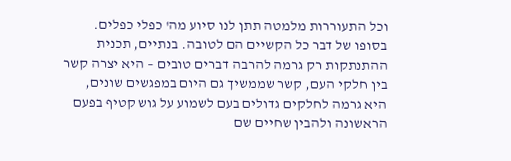וכל התעוררות מלמטה תתן לנו סיוע מה' כפלי כפלים.
בסופו של דבר כל הקשיים הם לטובה. בנתיים, תכנית ההתנתקות רק גרמה להרבה דברים טובים – היא יצרה קשר בין חלקי העם, קשר שממשיך גם היום במפגשים שונים, היא גרמה לחלקים גדולים בעם לשמוע על גוש קטיף בפעם הראשונה ולהבין שחיים שם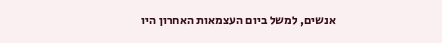אנשים, למשל ביום העצמאות האחרון היו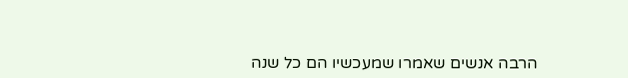הרבה אנשים שאמרו שמעכשיו הם כל שנה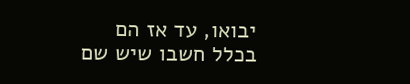יבואו, עד אז הם בכלל חשבו שיש שם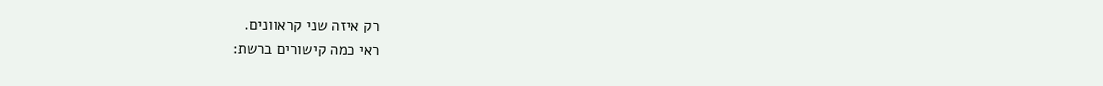רק איזה שני קראוונים.
ראי כמה קישורים ברשת: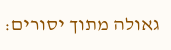גאולה מתוך יסורים: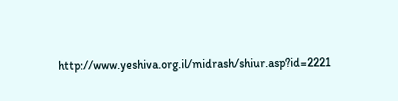http://www.yeshiva.org.il/midrash/shiur.asp?id=2221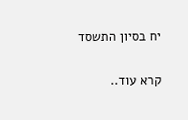יח בסיון התשסד

קרא עוד..